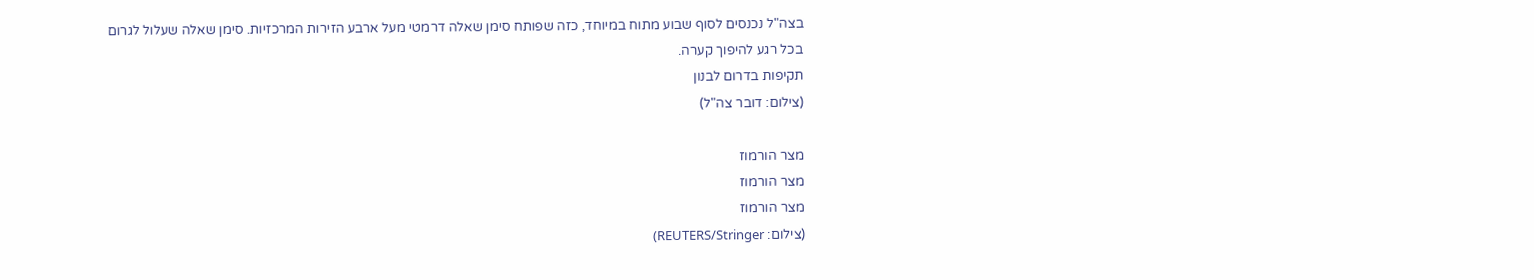בצה"ל נכנסים לסוף שבוע מתוח במיוחד, כזה שפותח סימן שאלה דרמטי מעל ארבע הזירות המרכזיות. סימן שאלה שעלול לגרום בכל רגע להיפוך קערה.
תקיפות בדרום לבנון
(צילום: דובר צה"ל)

מצר הורמוז
מצר הורמוז
מצר הורמוז
(צילום: REUTERS/Stringer)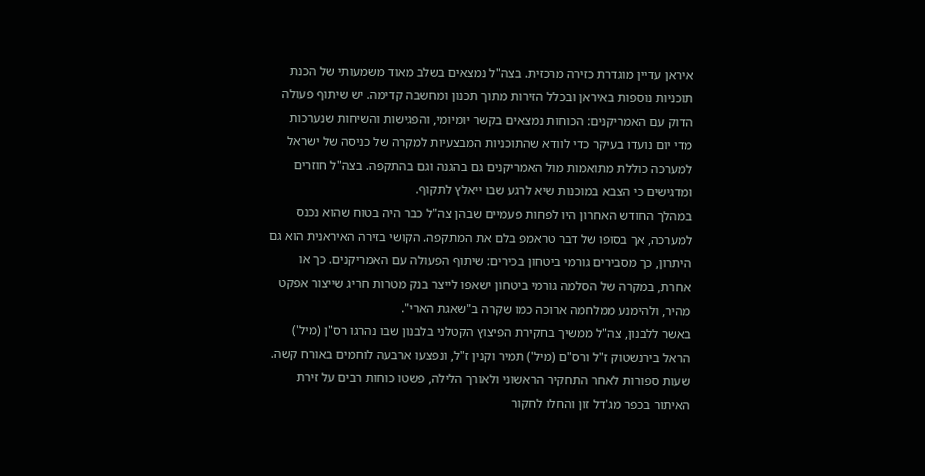איראן עדיין מוגדרת כזירה מרכזית. בצה"ל נמצאים בשלב מאוד משמעותי של הכנת תוכניות נוספות באיראן ובכלל הזירות מתוך תכנון ומחשבה קדימה. יש שיתוף פעולה הדוק עם האמריקנים: הכוחות נמצאים בקשר יומיומי, והפגישות והשיחות שנערכות מדי יום נועדו בעיקר כדי לוודא שהתוכניות המבצעיות למקרה של כניסה של ישראל למערכה כוללת מתואמות מול האמריקנים גם בהגנה וגם בהתקפה. בצה"ל חוזרים ומדגישים כי הצבא במוכנות שיא לרגע שבו ייאלץ לתקוף.
במהלך החודש האחרון היו לפחות פעמיים שבהן צה"ל כבר היה בטוח שהוא נכנס למערכה, אך בסופו של דבר טראמפ בלם את המתקפה. הקושי בזירה האיראנית הוא גם היתרון, כך מסבירים גורמי ביטחון בכירים: שיתוף הפעולה עם האמריקנים. כך או אחרת, במקרה של הסלמה גורמי ביטחון ישאפו לייצר בנק מטרות חריג שייצור אפקט מהיר, ולהימנע ממלחמה ארוכה כמו שקרה ב"שאגת הארי".
באשר ללבנון, צה"ל ממשיך בחקירת הפיצוץ הקטלני בלבנון שבו נהרגו רס"ן (מיל') הראל בירנשטוק ז"ל ורס"ם (מיל') תמיר וקנין ז"ל, ונפצעו ארבעה לוחמים באורח קשה. שעות ספורות לאחר התחקיר הראשוני ולאורך הלילה, פשטו כוחות רבים על זירת האיתור בכפר מג'דל זון והחלו לחקור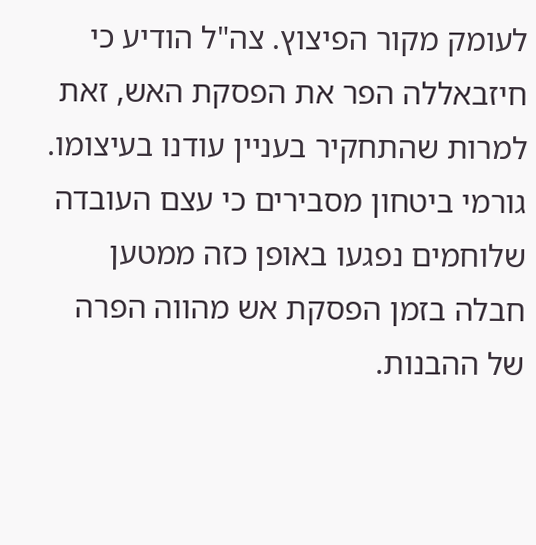לעומק מקור הפיצוץ. צה"ל הודיע כי חיזבאללה הפר את הפסקת האש, זאת למרות שהתחקיר בעניין עודנו בעיצומו. גורמי ביטחון מסבירים כי עצם העובדה שלוחמים נפגעו באופן כזה ממטען חבלה בזמן הפסקת אש מהווה הפרה של ההבנות.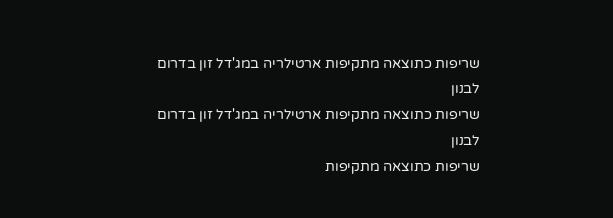שריפות כתוצאה מתקיפות ארטילריה במג'דל זון בדרום לבנון
שריפות כתוצאה מתקיפות ארטילריה במג'דל זון בדרום לבנון
שריפות כתוצאה מתקיפות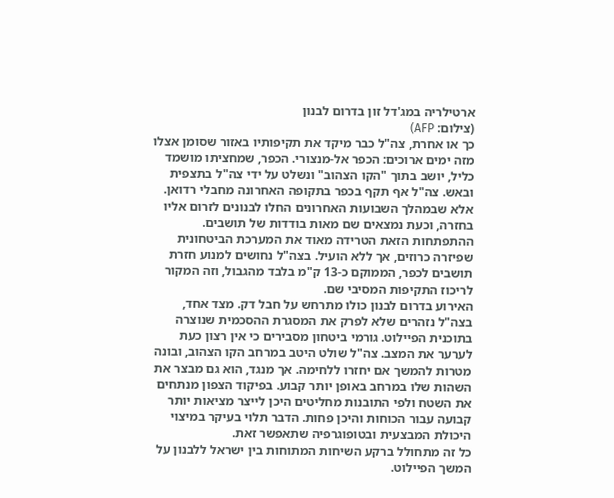ארטילריה במג'דל זון בדרום לבנון
(צילום: AFP)
כך או אחרת, צה"ל כבר מיקד את תקיפותיו באזור שסומן אצלו מזה ימים ארוכים: הכפר אל-מנצורי. הכפר, שמחציתו מושמד כליל, יושב בתוך "הקו הצהוב" ונשלט על ידי צה"ל בתצפית ובאש. צה"ל אף תקף בכפר בתקופה האחרונה מחבלי רדואן. אלא שבמהלך השבועות האחרונים החלו לבנונים לזרום אליו בחזרה, וכעת נמצאים שם מאות בודדות של תושבים. ההתפתחות הזאת הטרידה מאוד את המערכת הביטחונית שפיזרה כרוזים, אך ללא הועיל. בצה"ל נחושים למנוע חזרת תושבים לכפר, הממוקם כ-13 ק"מ בלבד מהגבול, וזה המקור לריכוז התקיפות המסיבי שם.
האירוע בדרום לבנון כולו מתרחש על חבל דק. מצד אחד, בצה"ל נזהרים שלא לפרק את המסגרת ההסכמית שנוצרה בתוכנית הפיילוט. גורמי ביטחון מסבירים כי אין רצון כעת לערער את המצב. צה"ל שולט היטב במרחב הקו הצהוב, ובונה מטרות להמשך אם יחזרו ללחימה. אך מנגד, הוא גם מבצר את השהות שלו במרחב באופן יותר קבוע. בפיקוד הצפון מנתחים את השטח ולפי התובנות מחליטים היכן לייצר מציאות יותר קבועה עבור הכוחות והיכן פחות. הדבר תלוי בעיקר במיצוי היכולת המבצעית ובטופוגרפיה שתאפשר זאת.
כל זה מתחולל ברקע השיחות המתוחות בין ישראל ללבנון על המשך הפיילוט.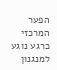הפער המרכזי כרגע נוגע למנגנון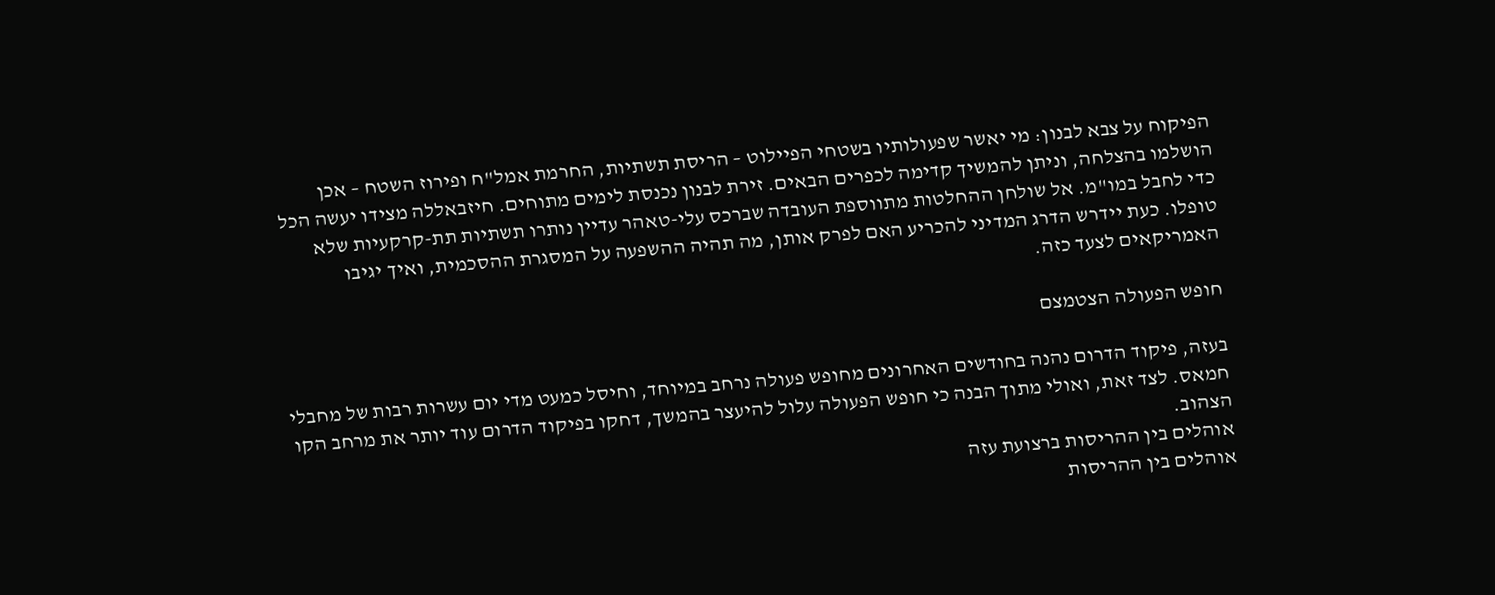הפיקוח על צבא לבנון: מי יאשר שפעולותיו בשטחי הפיילוט – הריסת תשתיות, החרמת אמל"ח ופירוז השטח – אכן הושלמו בהצלחה, וניתן להמשיך קדימה לכפרים הבאים. זירת לבנון נכנסת לימים מתוחים. חיזבאללה מצידו יעשה הכל כדי לחבל במו"מ. אל שולחן ההחלטות מתווספת העובדה שברכס עלי-טאהר עדיין נותרו תשתיות תת-קרקעיות שלא טופלו. כעת יידרש הדרג המדיני להכריע האם לפרק אותן, מה תהיה ההשפעה על המסגרת ההסכמית, ואיך יגיבו האמריקאים לצעד כזה.

חופש הפעולה הצטמצם

בעזה, פיקוד הדרום נהנה בחודשים האחרונים מחופש פעולה נרחב במיוחד, וחיסל כמעט מדי יום עשרות רבות של מחבלי חמאס. לצד זאת, ואולי מתוך הבנה כי חופש הפעולה עלול להיעצר בהמשך, דחקו בפיקוד הדרום עוד יותר את מרחב הקו הצהוב.
אוהלים בין ההריסות ברצועת עזה
אוהלים בין ההריסות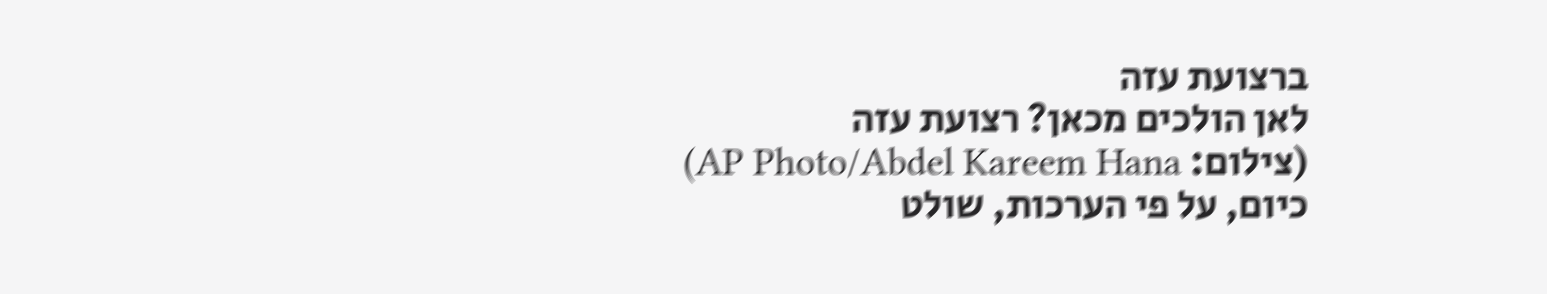ברצועת עזה
לאן הולכים מכאן? רצועת עזה
(צילום: AP Photo/Abdel Kareem Hana)
כיום, על פי הערכות, שולט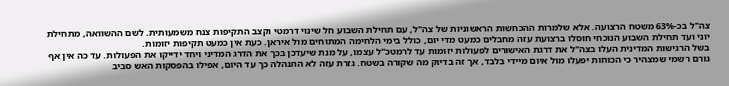צה"ל בכ-63% משטח הרצועה. אלא שלמרות ההכחשות הראשוניות של צה"ל, עם תחילת השבוע חל שינוי דרמטי וקצב התקיפות צנח משמעותית. לשם ההשוואה, מתחילת יוני ועד תחילת השבוע הנוכחי חוסלו ברצועת עזה מחבלים כמעט מדי יום, כולל בימי הלחימה המתוחים מול איראן. כעת אין כמעט תקיפות יזומות.
בשל הרגישות המדינית העלו בצה"ל את דרגת האישורים לפעולות יזומות עד לרמטכ"ל עצמו, על מנת שיעדכן בכך את הדרג המדיני ויחד ידייקו את הפעולות. עד כה אין אף גורם רשמי שמצהיר כי הכוחות יפעלו מול איום מיידי בלבד, אך זה בדיוק מה שקורה בשטח. גזרת עזה לא התנהלה כך עד היום, אפילו בהפסקות האש סביב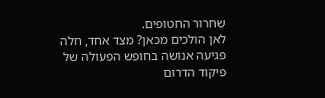שחרור החטופים.
לאן הולכים מכאן? מצד אחד, חלה פגיעה אנושה בחופש הפעולה של פיקוד הדרום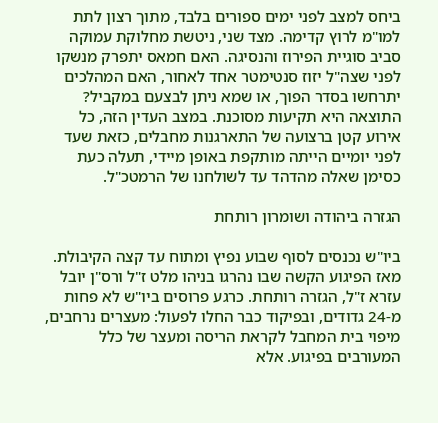ביחס למצב לפני ימים ספורים בלבד, מתוך רצון לתת למו"מ לרוץ קדימה. מצד שני, ניטשת מחלוקת עמוקה סביב סוגיית הפירוז והנסיגה. האם חמאס יתפרק מנשקו לפני שצה"ל יזוז סנטימטר אחד לאחור, האם המהלכים יתרחשו בסדר הפוך, או שמא ניתן לבצעם במקביל? התוצאה היא תקיעות מסוכנת. במצב העדין הזה, כל אירוע קטן ברצועה של התארגנות מחבלים, כזאת שעד לפני יומיים הייתה מותקפת באופן מיידי, תעלה כעת כסימן שאלה מהדהד עד לשולחנו של הרמטכ"ל.

הגזרה ביהודה ושומרון רותחת

ביו"ש נכנסים לסוף שבוע נפיץ ומתוח עד קצה הקיבולת. מאז הפיגוע הקשה שבו נהרגו בניהו מלט ז"ל ורס"ן יובל עזרא ז"ל, הגזרה רותחת. כרגע פרוסים ביו"ש לא פחות מ-24 גדודים, ובפיקוד כבר החלו לפעול: מעצרים נרחבים, מיפוי בית המחבל לקראת הריסה ומעצר של כלל המעורבים בפיגוע. אלא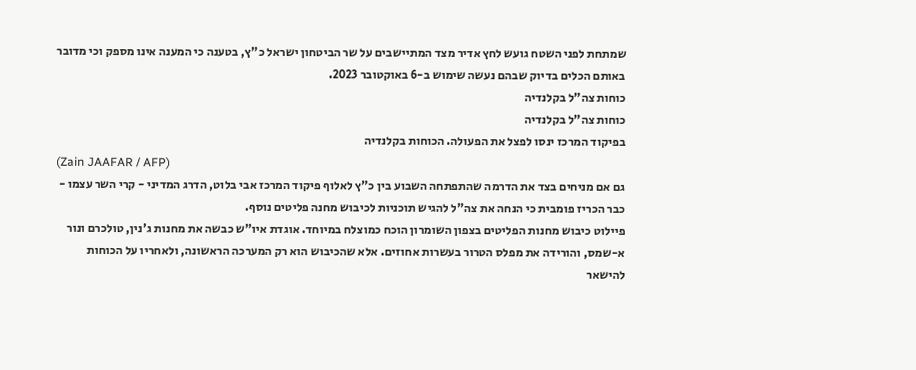שמתחת לפני השטח גועש לחץ אדיר מצד המתיישבים על שר הביטחון ישראל כ"ץ, בטענה כי המענה אינו מספק וכי מדובר באותם הכלים בדיוק שבהם נעשה שימוש ב-6 באוקטובר 2023.
כוחות צה"ל בקלנדיה
כוחות צה"ל בקלנדיה
בפיקוד המרכז ינסו לפצל את הפעולה. הכוחות בקלנדיה
(Zain JAAFAR / AFP)
גם אם מניחים בצד את הדרמה שהתפתחה השבוע בין כ"ץ לאלוף פיקוד המרכז אבי בלוט, הדרג המדיני - קרי השר עצמו - כבר הכריז פומבית כי הנחה את צה"ל להגיש תוכניות לכיבוש מחנה פליטים נוסף.
פיילוט כיבוש מחנות הפליטים בצפון השומרון הוכח כמוצלח במיוחד. אוגדת איו"ש כבשה את מחנות ג'נין, טולכרם ונור א-שמס, והורידה את מפלס הטרור בעשרות אחוזים. אלא שהכיבוש הוא רק המערכה הראשונה, ולאחריו על הכוחות להישאר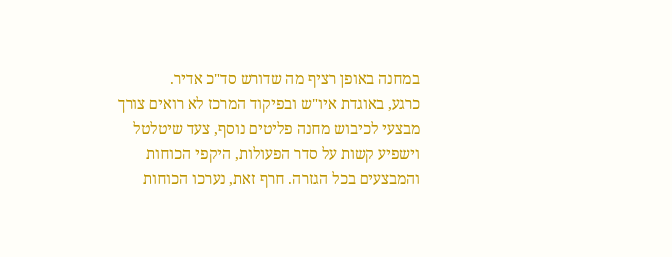במחנה באופן רציף מה שדורש סד"כ אדיר.
כרגע, באוגדת איו"ש ובפיקוד המרכז לא רואים צורך מבצעי לכיבוש מחנה פליטים נוסף, צעד שיטלטל וישפיע קשות על סדר הפעולות, היקפי הכוחות והמבצעים בכל הגזרה. חרף זאת, נערכו הכוחות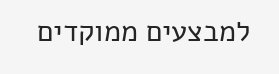למבצעים ממוקדים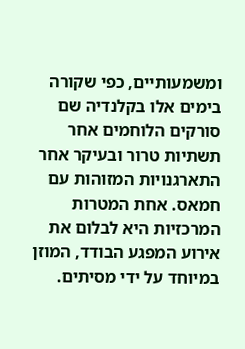ומשמעותיים, כפי שקורה בימים אלו בקלנדיה שם סורקים הלוחמים אחר תשתיות טרור ובעיקר אחר התארגנויות המזוהות עם חמאס. אחת המטרות המרכזיות היא לבלום את אירוע המפגע הבודד, המוזן במיוחד על ידי מסיתים.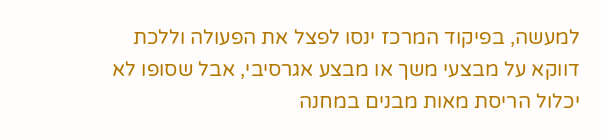למעשה, בפיקוד המרכז ינסו לפצל את הפעולה וללכת דווקא על מבצעי משך או מבצע אגרסיבי, אבל שסופו לא יכלול הריסת מאות מבנים במחנה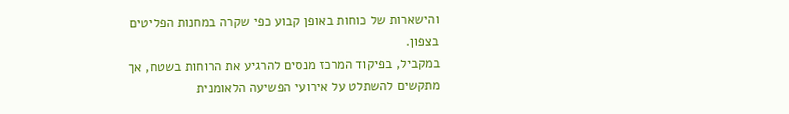והישארות של כוחות באופן קבוע כפי שקרה במחנות הפליטים בצפון.
במקביל, בפיקוד המרכז מנסים להרגיע את הרוחות בשטח, אך מתקשים להשתלט על אירועי הפשיעה הלאומנית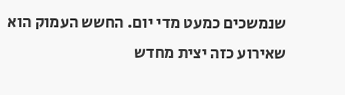שנמשכים כמעט מדי יום. החשש העמוק הוא שאירוע כזה יצית מחדש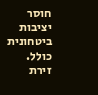חוסר יציבות ביטחונית כולל. זירת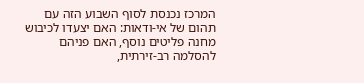המרכז נכנסת לסוף השבוע הזה עם תהום של אי-ודאות: האם יצעדו לכיבוש מחנה פליטים נוסף, האם פניהם להסלמה רב-זירתית,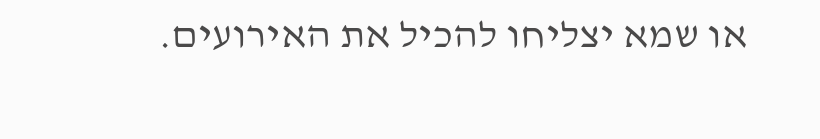או שמא יצליחו להכיל את האירועים.